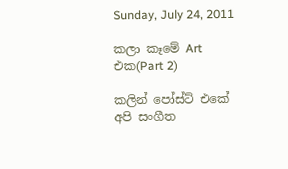Sunday, July 24, 2011

කලා කෑමේ Art එක(Part 2)

කලින් පෝස්ට් එකේ අපි සංගීත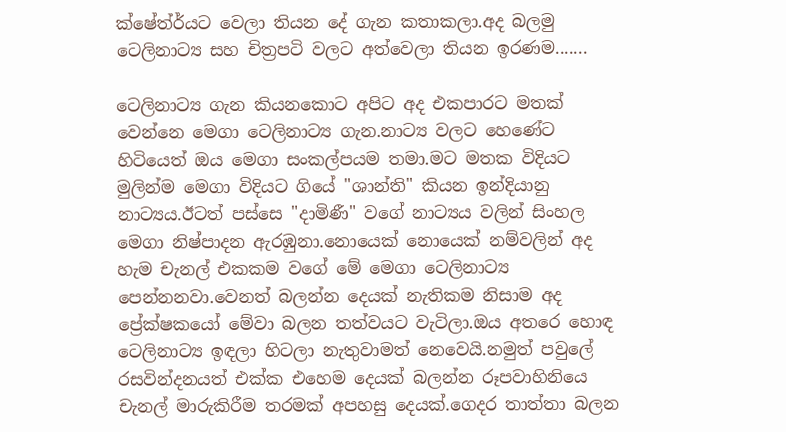ක්ෂේත්ර්යට වෙලා තියන දේ ගැන කතාකලා.අද බලමු ටෙලිනාට්‍ය සහ චිත්‍රපටි වලට අත්වෙලා තියන ඉරණම.......

ටෙලිනාට්‍ය ගැන කියනකොට අපිට අද එකපාරට මතක් වෙන්නෙ මෙගා ටෙලිනාට්‍ය ගැන.නාට්‍ය වලට හෙණේට හිටියෙත් ඔය මෙගා සංකල්පයම තමා.මට මතක විදියට මුලින්ම මෙගා විදියට ගියේ "ශාන්ති" කියන ඉන්දියානු නාට්‍යය.ඊටත් පස්සෙ "දාමිණී" වගේ නාට්‍යය වලින් සිංහල මෙගා නිෂ්පාදන ඇරඹුනා.නොයෙක් නොයෙක් නම්වලින් අද හැම චැනල් එකකම වගේ මේ මෙගා ටෙලිනාට්‍ය පෙන්නනවා.වෙනත් බලන්න දෙයක් නැතිකම නිසාම අද ප්‍රේක්ෂකයෝ මේවා බලන තත්වයට වැටිලා.ඔය අතරෙ හොඳ ටෙලිනාට්‍ය ඉඳලා හිටලා නැතුවාමත් නෙවෙයි.නමුත් පවුලේ රසවින්දනයත් එක්ක එහෙම දෙයක් බලන්න රූපවාහිනියෙ චැනල් මාරුකිරීම තරමක් අපහසු දෙයක්.ගෙදර තාත්තා බලන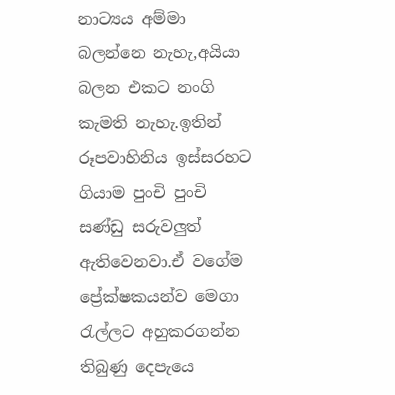නාට්‍යය අම්මා බලන්නෙ නැහැ,අයියා බලන එකට නංගි කැමති නැහැ.ඉතින් රූපවාහිනිය ඉස්සරහට ගියාම පුංචි පුංචි සණ්ඩු සරුවලුත් ඇතිවෙනවා.ඒ වගේම ප්‍රේක්ෂකයන්ව මෙගා රැල්ලට අහුකරගන්න තිබුණු දෙපැයෙ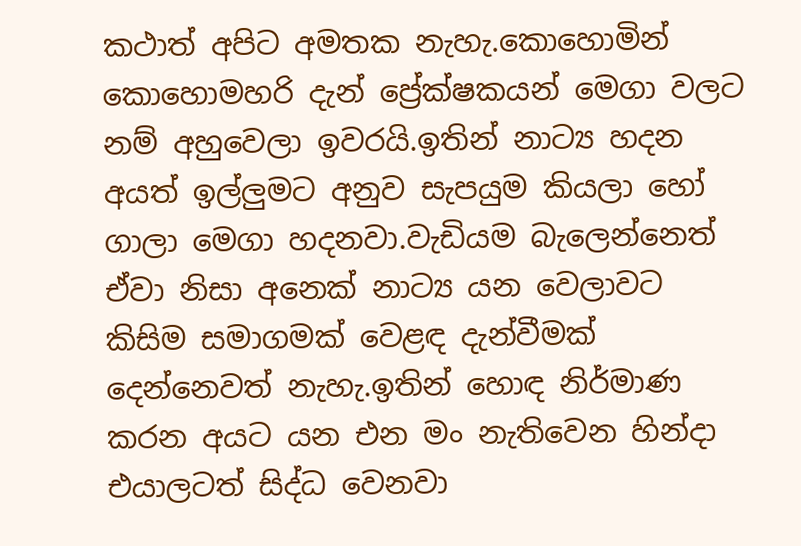කථාත් අපිට අමතක නැහැ.කොහොමින් කොහොමහරි දැන් ප්‍රේක්ෂකයන් මෙගා වලට නම් අහුවෙලා ඉවරයි.ඉතින් නාට්‍ය හදන අයත් ඉල්ලුමට අනුව සැපයුම කියලා හෝ ගාලා මෙගා හදනවා.වැඩියම බැලෙන්නෙත් ඒවා නිසා අනෙක් නාට්‍ය යන වෙලාවට කිසිම සමාගමක් වෙළඳ දැන්වීමක් දෙන්නෙවත් නැහැ.ඉතින් හොඳ නිර්මාණ කරන අයට යන එන මං නැතිවෙන හින්දා එයාලටත් සිද්ධ වෙනවා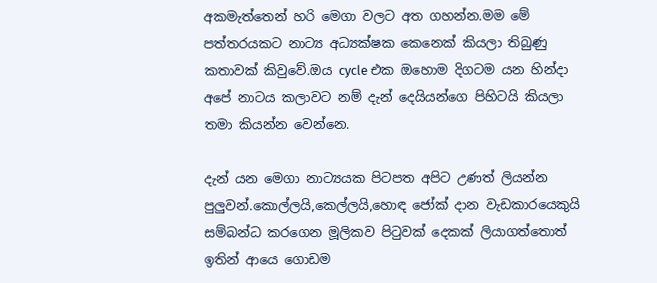අකමැත්තෙන් හරි මෙගා වලට අත ගහන්න.මම මේ පත්තරයකට නාට්‍ය අධ්‍යක්ෂක කෙනෙක් කියලා තිබුණු කතාවක් කිවුවේ.ඔය cycle එක ඔහොම දිගටම යන හින්දා අපේ නාටය කලාවට නම් දැන් දෙයියන්ගෙ පිහිටයි කියලා තමා කියන්න වෙන්නෙ.

දැන් යන මෙගා නාට්‍යයක පිටපත අපිට උණත් ලියන්න පුලුවන්.කොල්ලයි,කෙල්ලයි,හොඳ ජෝක් දාන වැඩකාරයෙකුයි සම්බන්ධ කරගෙන මූලිකව පිටුවක් දෙකක් ලියාගත්තොත් ඉතින් ආයෙ ගොඩම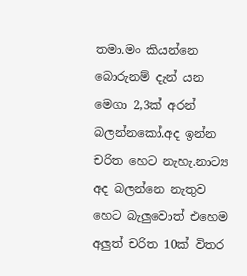තමා.මං කියන්නෙ බොරුනම් දැන් යන මෙගා 2,3ක් අරන් බලන්නකෝ.අද ඉන්න චරිත හෙට නැහැ.නාට්‍ය අද බලන්නෙ නැතුව හෙට බැලුවොත් එහෙම අලුත් චරිත 10ක් විතර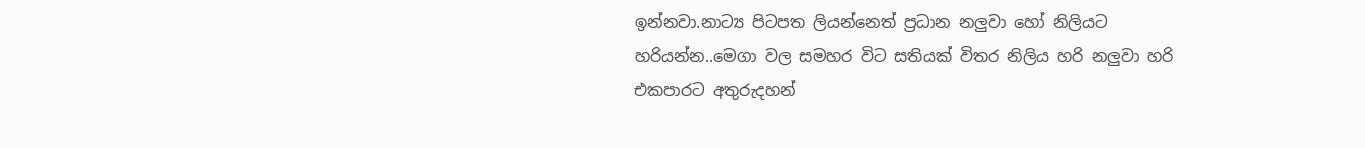ඉන්නවා.නාට්‍ය පිටපත ලියන්නෙත් ප්‍රධාන නලුවා හෝ නිලියට හරියන්න..මෙගා වල සමහර විට සතියක් විතර නිලිය හරි නලුවා හරි එකපාරට අතුරුදහන්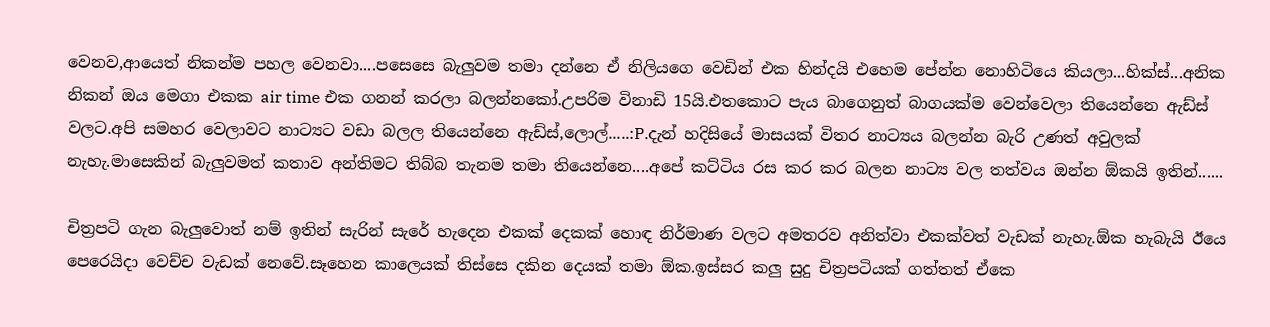වෙනව,ආයෙත් නිකන්ම පහල වෙනවා....පසෙසෙ බැලුවම තමා දන්නෙ ඒ නිලියගෙ වෙඩින් එක හින්දයි එහෙම පේන්න නොහිටියෙ කියලා...හික්ස්...අනික නිකන් ඔය මෙගා එකක air time එක ගනන් කරලා බලන්නකෝ.උපරිම විනාඩි 15යි.එතකොට පැය බාගෙනුත් බාගයක්ම වෙන්වෙලා තියෙන්නෙ ඇඩ්ස් වලට.අපි සමහර වෙලාවට නාට්‍යට වඩා බලල තියෙන්නෙ ඇඩ්ස්,ලොල්.....:P.දැන් හදිසියේ මාසයක් විතර නාට්‍යය බලන්න බැරි උණත් අවුලක් නැහැ.මාසෙකින් බැලුවමත් කතාව අන්තිමට තිබ්බ තැනම තමා තියෙන්නෙ....අපේ කට්ටිය රස කර කර බලන නාට්‍ය වල තත්වය ඔන්න ඕකයි ඉතින්......

චිත්‍රපටි ගැන බැලුවොත් නම් ඉතින් සැරින් සැරේ හැදෙන එකක් දෙකක් හොඳ නිර්මාණ වලට අමතරව අනිත්වා එකක්වත් වැඩක් නැහැ.ඕක හැබැයි ඊයෙ පෙරෙයිදා වෙච්ච වැඩක් නෙවේ.සෑහෙන කාලෙයක් තිස්සෙ දකින දෙයක් තමා ඕක.ඉස්සර කලු සුදු චිත්‍රපටියක් ගත්තත් ඒකෙ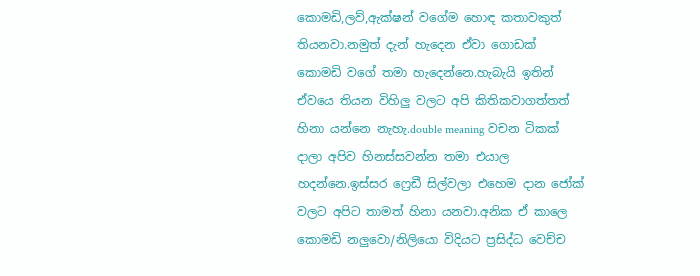කොමඩි,ලව්,ඇක්ෂන් වගේම හොඳ කතාවකුත් තියනවා.නමුත් දැන් හැදෙන ඒවා ගොඩක් කොමඩි වගේ තමා හැදෙන්නෙ.හැබැයි ඉතින් ඒවයෙ තියන විහිලු වලට අපි කිතිකවාගත්තත් හිනා යන්නෙ නැහැ.double meaning වචන ටිකක් දාලා අපිව හිනස්සවන්න තමා එයාල හදන්නෙ.ඉස්සර ෆ්‍රෙඩී සිල්වලා එහෙම දාන ජෝක් වලට අපිට තාමත් හිනා යනවා.අනික ඒ කාලෙ කොමඩි නලුවො/නිලියො විදියට ප්‍රසිද්ධ වෙච්ච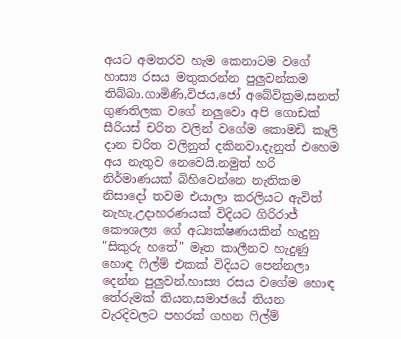අයට අමතරව හැම කෙනාටම වගේ හාස්‍ය රසය මතුකරන්න පුලුවන්කම තිබ්බා.ගාමිණි,විජය,ජෝ අබේවික්‍රම,සනත් ගුණතිලක වගේ නලුවො අපි ගොඩක් සීරියස් චරිත වලින් වගේම කොමඩි කෑලි දාන චරිත වලිනුත් දකිනවා.දැනුත් එහෙම අය නැතුව නෙවෙයි.නමුත් හරි නිර්මාණයක් බිහිවෙන්නෙ නැතිකම නිසාදෝ තවම එයාලා කරලියට ඇවිත් නැහැ.උදාහරණයක් විදියට ගිරිරාජ් කෞශල්‍ය ගේ අධ්‍යක්ෂණයකින් හැදුනු "සිකුරු හතේ" මෑත කාලීනව හැදුණු හොඳ ෆිල්ම් එකක් විදියට පෙන්නලා දෙන්න පුලුවන්.හාස්‍ය රසය වගේම හොඳ තේරුමක් තියන,සමාජයේ තියන වැරදිවලට පහරක් ගහන ෆිල්ම්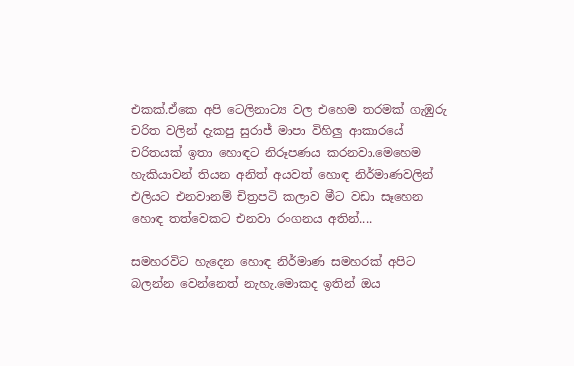එකක්.ඒකෙ අපි ටෙලිනාට්‍ය වල එහෙම තරමක් ගැඹුරු චරිත වලින් දැකපු සුරාජ් මාපා විහිලු ආකාරයේ චරිතයක් ඉතා හොඳට නිරූපණය කරනවා.මෙහෙම හැකියාවන් තියන අනිත් අයවත් හොඳ නිර්මාණවලින් එලියට එනවානම් චිත්‍රපටි කලාව මීට වඩා සෑහෙන හොඳ තත්වෙකට එනවා රංගනය අතින්....

සමහරවිට හැදෙන හොඳ නිර්මාණ සමහරක් අපිට බලන්න වෙන්නෙත් නැහැ.මොකද ඉතින් ඔය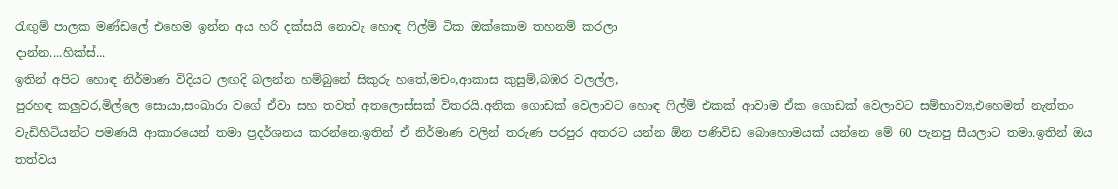රැඟුම් පාලක මණ්ඩලේ එහෙම ඉන්න අය හරි දක්සයි නොවැ හොඳ ෆිල්ම් ටික ඔක්කොම තහනම් කරලා
දාන්න....හික්ස්...
ඉතින් අපිට හොඳ නිර්මාණ විදියට ලඟදි බලන්න හම්බුනේ සිකුරු හතේ,මචං,ආකාස කුසුම්,බඹර වලල්ල,
පුරහඳ කලුවර,මිල්ලෙ සොයා,සංඛාරා වගේ ඒවා සහ තවත් අතලොස්සක් විතරයි.අනික ගොඩක් වෙලාවට හොඳ ෆිල්ම් එකක් ආවාම ඒක ගොඩක් වෙලාවට සම්භාව්‍ය,එහෙමත් නැත්තං වැඩිහිටියන්ට පමණයි ආකාරයෙන් තමා ප්‍රදර්ශනය කරන්නෙ.ඉතින් ඒ නිර්මාණ වලින් තරුණ පරපුර අතරට යන්න ඕන පණිවිඩ බොහොමයක් යන්නෙ මේ 60 පැනපු සීයලාට තමා.ඉතින් ඔය තත්වය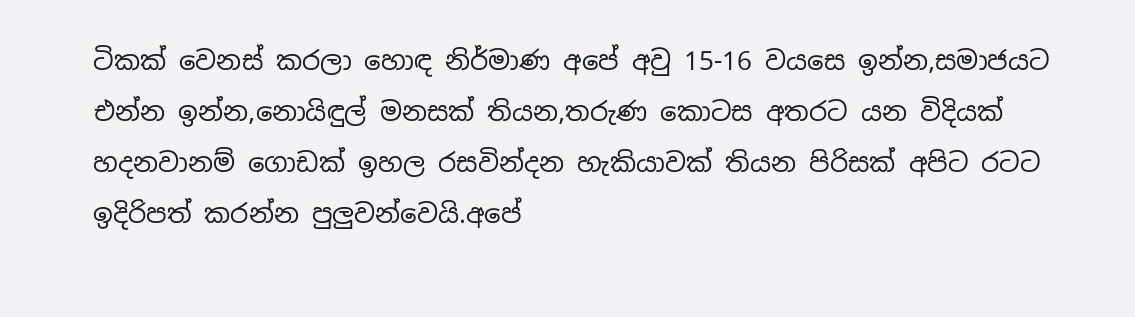ටිකක් වෙනස් කරලා හොඳ නිර්මාණ අපේ අවු 15-16 වයසෙ ඉන්න,සමාජයට එන්න ඉන්න,නොයිඳුල් මනසක් තියන,තරුණ කොටස අතරට යන විදියක් හදනවානම් ගොඩක් ඉහල රසවින්දන හැකියාවක් තියන පිරිසක් අපිට රටට ඉදිරිපත් කරන්න පුලුවන්වෙයි.අපේ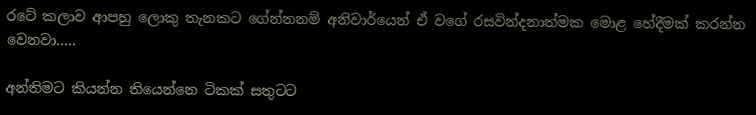රටේ කලාව ආපහු ලොකු තැනකට ගේන්නනම් අනිවාර්යෙන් ඒ වගේ රසවින්දනාත්මක මොළ හේදීමක් කරන්න වෙනවා.....

අන්තිමට කියන්න තියෙන්නෙ ටිකක් සතුටට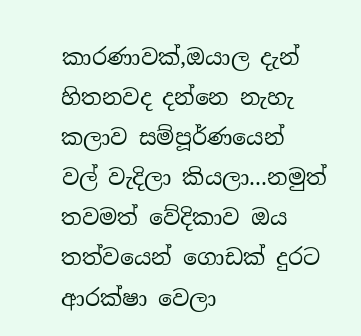කාරණාවක්,ඔයාල දැන් හිතනවද දන්නෙ නැහැ කලාව සම්පූර්ණයෙන් වල් වැදිලා කියලා...නමුත් තවමත් වේදිකාව ඔය තත්වයෙන් ගොඩක් දුරට ආරක්ෂා වෙලා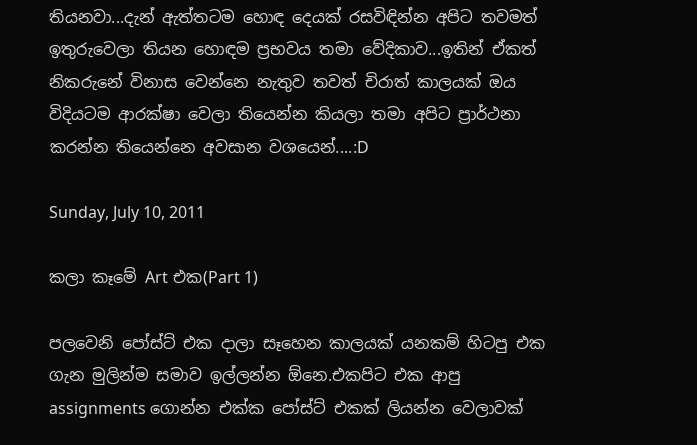තියනවා...දැන් ඇත්තටම හොඳ දෙයක් රසවිඳින්න අපිට තවමත් ඉතුරුවෙලා තියන හොඳම ප්‍රභවය තමා වේදිකාව...ඉතින් ඒකත් නිකරුනේ විනාස වෙන්නෙ නැතුව තවත් චිරාත් කාලයක් ඔය විදියටම ආරක්ෂා වෙලා තියෙන්න කියලා තමා අපිට ප්‍රාර්ථනා කරන්න තියෙන්නෙ අවසාන වශයෙන්....:D

Sunday, July 10, 2011

කලා කෑමේ Art එක(Part 1)

පලවෙනි පෝස්ට් එක දාලා සෑහෙන කාලයක් යනකම් හිටපු එක ගැන මුලින්ම සමාව ඉල්ලන්න ඕනෙ.එකපිට එක ආපු assignments ගොන්න එක්ක පෝස්ට් එකක් ලියන්න වෙලාවක්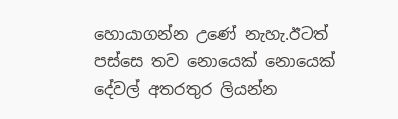හොයාගන්න උණේ නැහැ.ඊටත් පස්සෙ තව නොයෙක් නොයෙක් දේවල් අතරතුර ලියන්න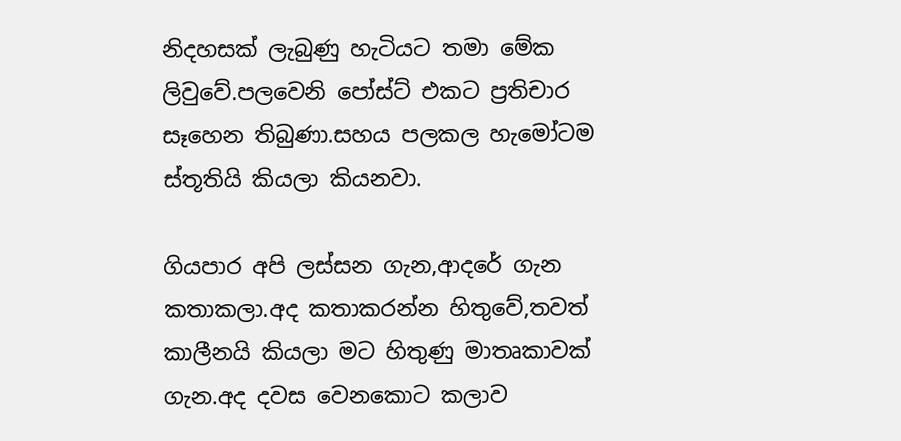නිදහසක් ලැබුණු හැටියට තමා මේක ලිවුවේ.පලවෙනි පෝස්ට් එකට ප්‍රතිචාර සෑහෙන තිබුණා.සහය පලකල හැමෝටම ස්තූතියි කියලා කියනවා.

ගියපාර අපි ලස්සන ගැන,ආදරේ ගැන කතාකලා.අද කතාකරන්න හිතුවේ,තවත් කාලීනයි කියලා මට හිතුණු මාතෘකාවක් ගැන.අද දවස වෙනකොට කලාව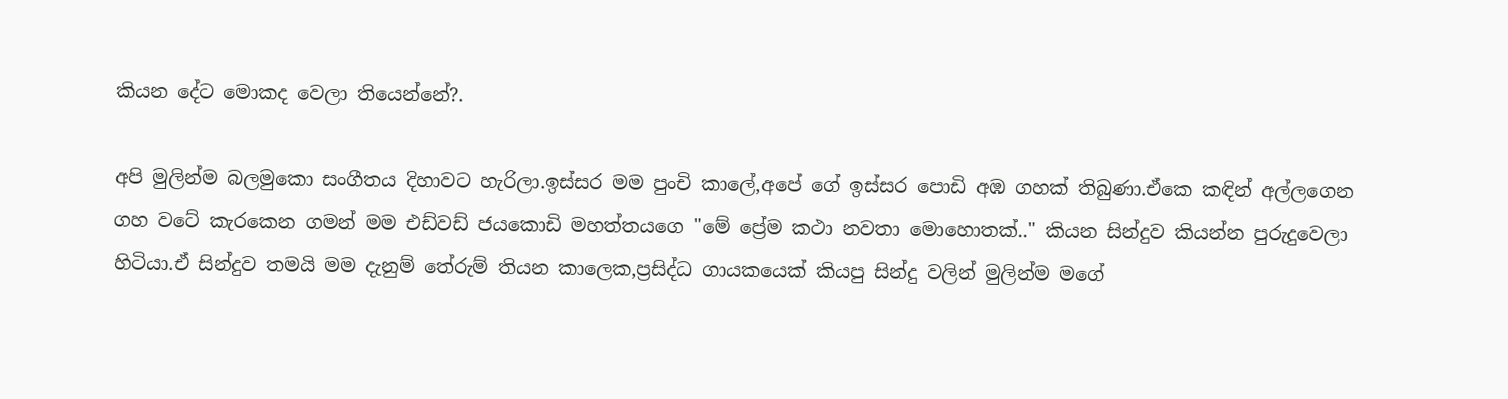කියන දේට මොකද වෙලා තියෙන්නේ?.

අපි මුලින්ම බලමුකො සංගීතය දිහාවට හැරිලා.ඉස්සර මම පුංචි කාලේ,අපේ ගේ ඉස්සර පොඩි අඹ ගහක් තිබුණා.ඒකෙ කඳින් අල්ලගෙන ගහ වටේ කැරකෙන ගමන් මම එඩ්වඩ් ජයකොඩි මහත්තයගෙ "මේ ප්‍රේම කථා නවතා මොහොතක්.." කියන සින්දුව කියන්න පුරුදුවෙලා හිටියා.ඒ සින්දුව තමයි මම දැනුම් තේරුම් තියන කාලෙක,ප්‍රසිද්ධ ගායකයෙක් කියපු සින්දු වලින් මුලින්ම මගේ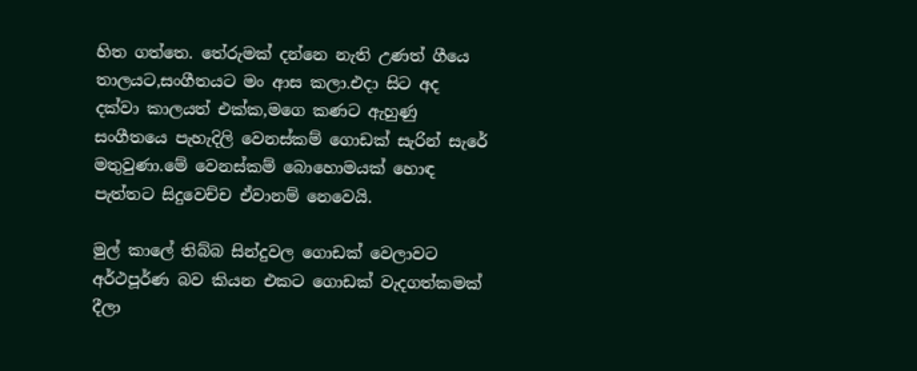හිත ගත්තෙ. තේරුමක් දන්නෙ නැති උණත් ගීයෙ තාලයට,සංගීතයට මං ආස කලා.එදා සිට අද දක්වා කාලයත් එක්ක,මගෙ කණට ඇහුණු සංගීතයෙ පැහැදිලි වෙනස්කම් ගොඩක් සැරින් සැරේ මතුවුණා.මේ වෙනස්කම් බොහොමයක් හොඳ පැත්තට සිදුවෙච්ච ඒවානම් නෙවෙයි.

මුල් කාලේ තිබ්බ සින්දුවල ගොඩක් වෙලාවට අර්ථපූර්ණ බව කියන එකට ගොඩක් වැදගත්කමක් දීලා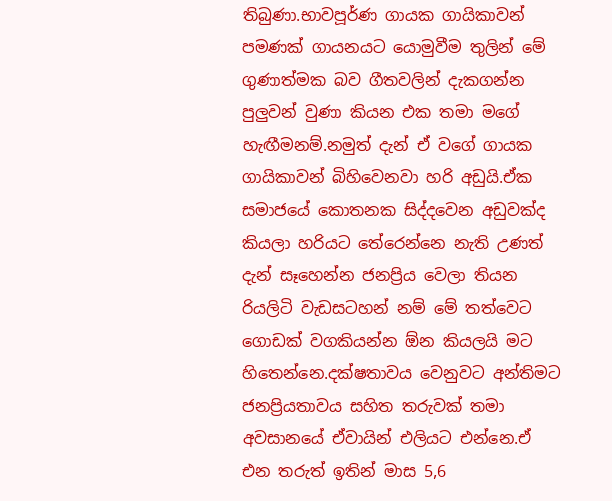තිබුණා.භාවපූර්ණ ගායක ගායිකාවන් පමණක් ගායනයට යොමුවීම තුලින් මේ ගුණාත්මක බව ගීතවලින් දැකගන්න පුලුවන් වුණා කියන එක තමා මගේ හැඟීමනම්.නමුත් දැන් ඒ වගේ ගායක ගායිකාවන් බිහිවෙනවා හරි අඩුයි.ඒක සමාජයේ කොතනක සිද්දවෙන අඩුවක්ද කියලා හරියට තේරෙන්නෙ නැති උණත් දැන් සෑහෙන්න ජනප්‍රිය වෙලා තියන රියලිටි වැඩසටහන් නම් මේ තත්වෙට ගොඩක් වගකියන්න ඕන කියලයි මට හිතෙන්නෙ.දක්ෂතාවය වෙනුවට අන්තිමට ජනප්‍රියතාවය සහිත තරුවක් තමා අවසානයේ ඒවායින් එලියට එන්නෙ.ඒ එන තරුත් ඉතින් මාස 5,6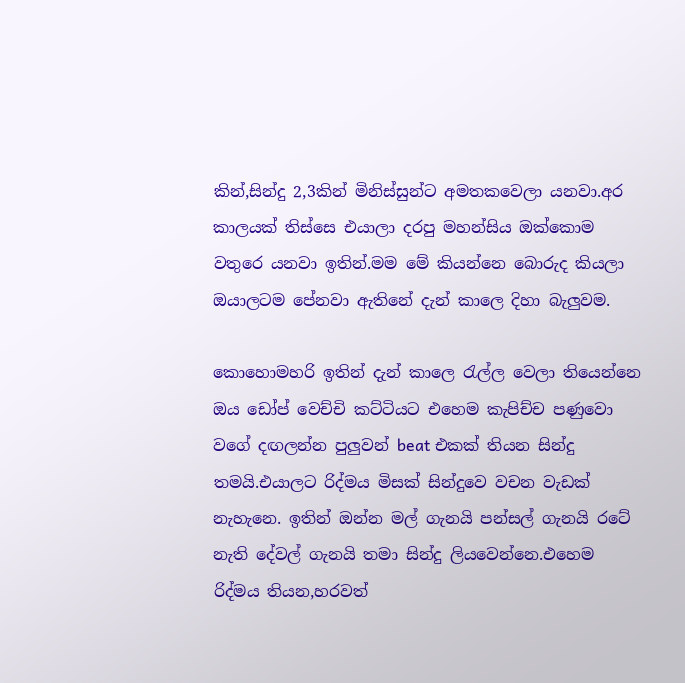කින්,සින්දු 2,3කින් මිනිස්සුන්ට අමතකවෙලා යනවා.අර කාලයක් තිස්සෙ එයාලා දරපු මහන්සිය ඔක්කොම වතුරෙ යනවා ඉතින්.මම මේ කියන්නෙ බොරුද කියලා ඔයාලටම පේනවා ඇතිනේ දැන් කාලෙ දිහා බැලුවම.

කොහොමහරි ඉතින් දැන් කාලෙ රැල්ල වෙලා තියෙන්නෙ ඔය ඩෝප් වෙච්චි කට්ටියට එහෙම කැපිච්ච පණුවො වගේ දඟලන්න පුලුවන් beat එකක් තියන සින්දු තමයි.එයාලට රිද්මය මිසක් සින්දුවෙ වචන වැඩක් නැහැනෙ. ඉතින් ඔන්න මල් ගැනයි පන්සල් ගැනයි රටේ නැති දේවල් ගැනයි තමා සින්දු ලියවෙන්නෙ.එහෙම රිද්මය තියන,හරවත්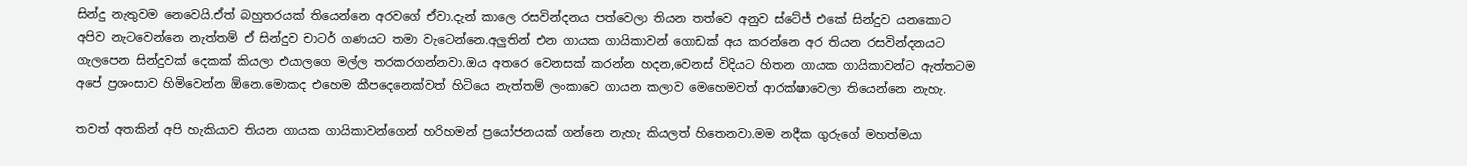සින්දු නැතුවම නෙවෙයි.ඒත් බහුතරයක් තියෙන්නෙ අරවගේ ඒවා.දැන් කාලෙ රසවින්දනය පත්වෙලා තියන තත්වෙ අනුව ස්ටේජ් එකේ සින්දුව යනකොට අපිව නැටවෙන්නෙ නැත්තම් ඒ සින්දුව චාටර් ගණයට තමා වැටෙන්නෙ.අලුතින් එන ගායක ගායිකාවන් ගොඩක් අය කරන්නෙ අර තියන රසවින්දනයට ගැලපෙන සින්දුවක් දෙකක් කියලා එයාලගෙ මල්ල තරකරගන්නවා.ඔය අතරෙ වෙනසක් කරන්න හදන,වෙනස් විදියට හිතන ගායක ගායිකාවන්ට ඇත්තටම අපේ ප්‍රශංසාව හිමිවෙන්න ඕනෙ.මොකද එහෙම කීපදෙනෙක්වත් හිටියෙ නැත්තම් ලංකාවෙ ගායන කලාව මෙහෙමවත් ආරක්ෂාවෙලා තියෙන්නෙ නැහැ.

තවත් අතකින් අපි හැකියාව තියන ගායක ගායිකාවන්ගෙන් හරිහමන් ප්‍රයෝජනයක් ගන්නෙ නැහැ කියලත් හිතෙනවා.මම නදීක ගුරුගේ මහත්මයා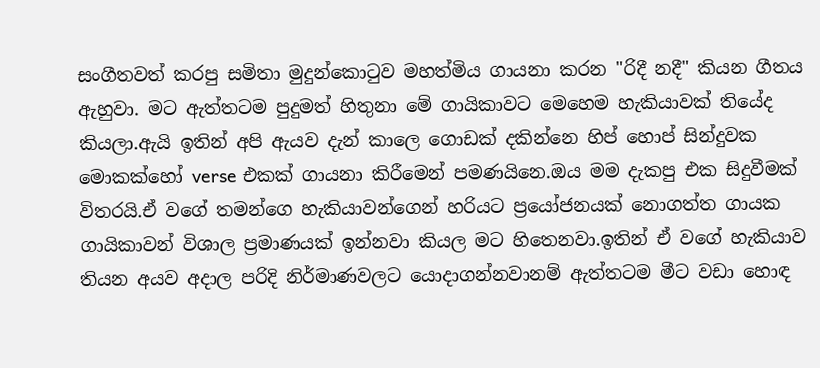සංගීතවත් කරපු සමිතා මුදුන්කොටුව මහත්මිය ගායනා කරන "රිදී නදී" කියන ගීතය ඇහුවා. මට ඇත්තටම පුදුමත් හිතුනා මේ ගායිකාවට මෙහෙම හැකියාවක් තියේද කියලා.ඇයි ඉතින් අපි ඇයව දැන් කාලෙ ගොඩක් දකින්නෙ හිප් හොප් සින්දුවක මොකක්හෝ verse එකක් ගායනා කිරීමෙන් පමණයිනෙ.ඔය මම දැකපු එක සිදුවීමක් විතරයි.ඒ වගේ තමන්ගෙ හැකියාවන්ගෙන් හරියට ප්‍රයෝජනයක් නොගත්ත ගායක ගායිකාවන් විශාල ප්‍රමාණයක් ඉන්නවා කියල මට හිතෙනවා.ඉතින් ඒ වගේ හැකියාව තියන අයව අදාල පරිදි නිර්මාණවලට යොදාගන්නවානම් ඇත්තටම මීට වඩා හොඳ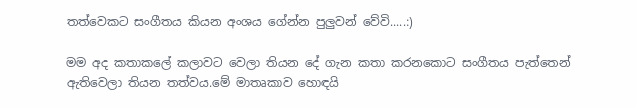තත්වෙකට සංගීතය කියන අංශය ගේන්න පුලුවන් වේවි.....:)

මම අද කතාකලේ කලාවට වෙලා තියන දේ ගැන කතා කරනකොට සංගීතය පැත්තෙන් ඇතිවෙලා තියන තත්වය.මේ මාතෘකාව හොඳයි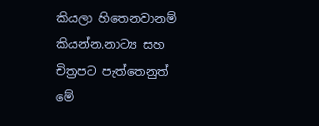කියලා හිතෙනවානම් කියන්න.නාට්‍ය සහ චිත්‍රපට පැත්තෙනුත් මේ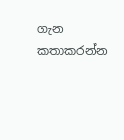ගැන කතාකරන්න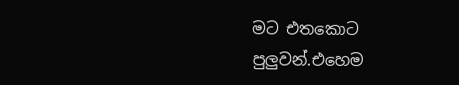මට එතකොට පුලුවන්.එහෙම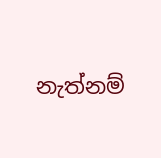නැත්නම්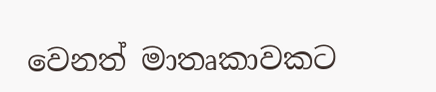වෙනත් මාතෘකාවකට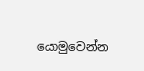යොමුවෙන්න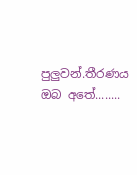පුලුවන්.තීරණය ඔබ අතේ........